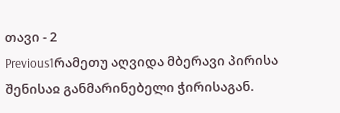თავი - 2
Previous1რამეთუ აღვიდა მბერავი პირისა შენისაჲ განმარინებელი ჭირისაგან.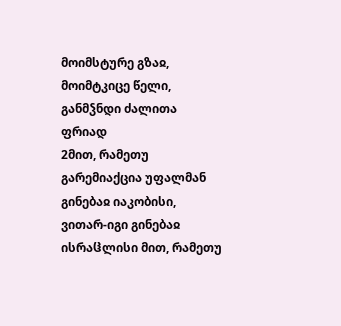მოიმსტურე გზაჲ, მოიმტკიცე წელი, განმჴნდი ძალითა ფრიად
2მით, რამეთუ გარემიაქცია უფალმან გინებაჲ იაკობისი, ვითარ-იგი გინებაჲ ისრაჱლისი მით, რამეთუ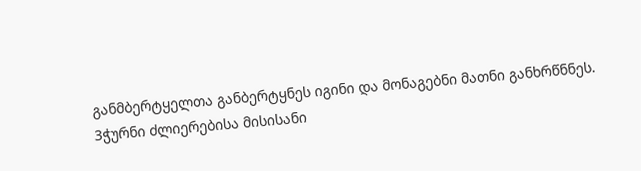განმბერტყელთა განბერტყნეს იგინი და მონაგებნი მათნი განხრწნნეს.
3ჭურნი ძლიერებისა მისისანი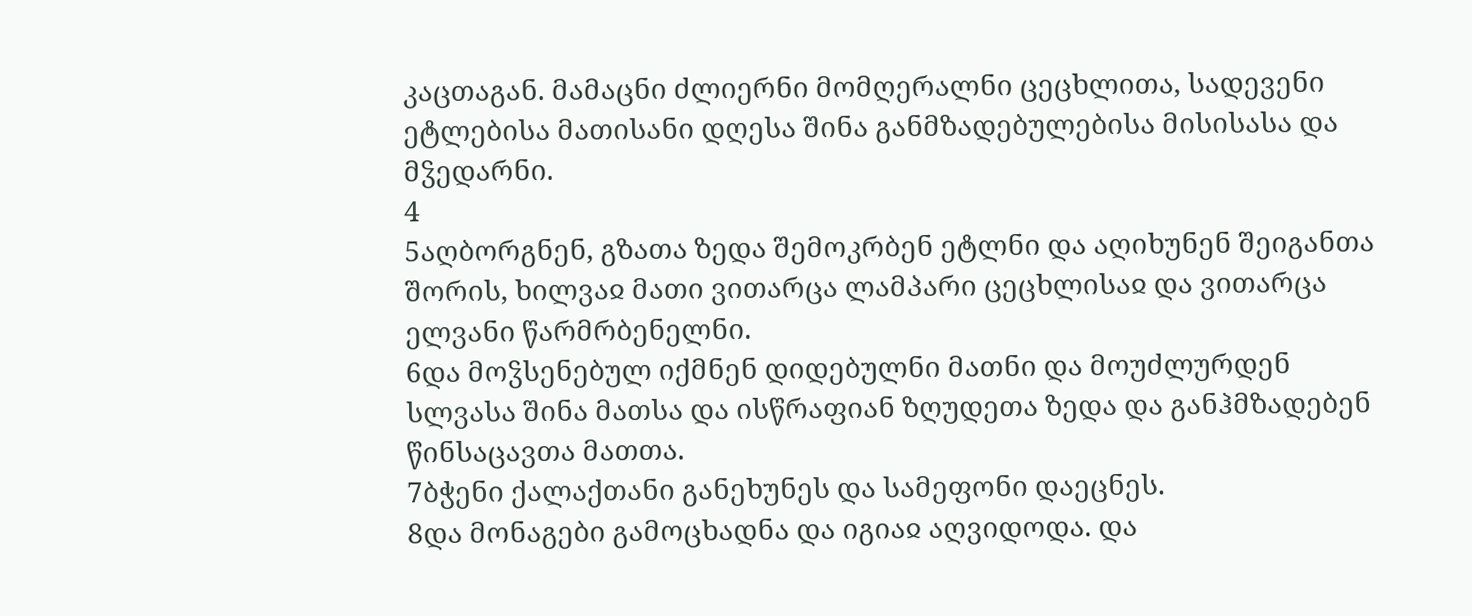კაცთაგან. მამაცნი ძლიერნი მომღერალნი ცეცხლითა, სადევენი ეტლებისა მათისანი დღესა შინა განმზადებულებისა მისისასა და მჴედარნი.
4
5აღბორგნენ, გზათა ზედა შემოკრბენ ეტლნი და აღიხუნენ შეიგანთა შორის, ხილვაჲ მათი ვითარცა ლამპარი ცეცხლისაჲ და ვითარცა ელვანი წარმრბენელნი.
6და მოჴსენებულ იქმნენ დიდებულნი მათნი და მოუძლურდენ სლვასა შინა მათსა და ისწრაფიან ზღუდეთა ზედა და განჰმზადებენ წინსაცავთა მათთა.
7ბჭენი ქალაქთანი განეხუნეს და სამეფონი დაეცნეს.
8და მონაგები გამოცხადნა და იგიაჲ აღვიდოდა. და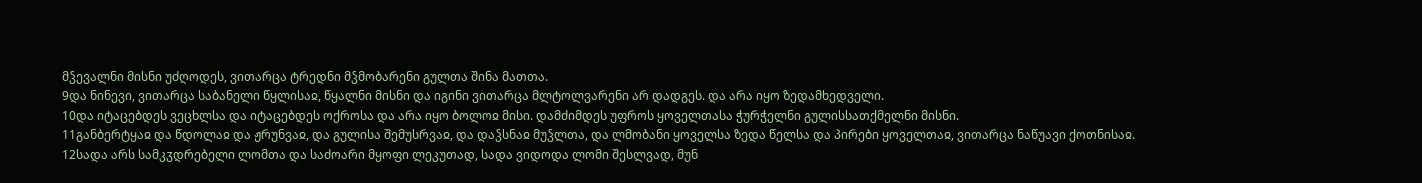მჴევალნი მისნი უძღოდეს, ვითარცა ტრედნი მჴმობარენი გულთა შინა მათთა.
9და ნინევი, ვითარცა საბანელი წყლისაჲ, წყალნი მისნი და იგინი ვითარცა მლტოლვარენი არ დადგეს. და არა იყო ზედამხედველი.
10და იტაცებდეს ვეცხლსა და იტაცებდეს ოქროსა და არა იყო ბოლოჲ მისი. დამძიმდეს უფროს ყოველთასა ჭურჭელნი გულისსათქმელნი მისნი.
11განბერტყაჲ და წდოლაჲ და ჟრუნვაჲ, და გულისა შემუსრვაჲ, და დაჴსნაჲ მუჴლთა, და ლმობანი ყოველსა ზედა წელსა და პირები ყოველთაჲ, ვითარცა ნაწუავი ქოთნისაჲ.
12სადა არს სამკჳდრებელი ლომთა და საძოარი მყოფი ლეკუთად, სადა ვიდოდა ლომი შესლვად, მუნ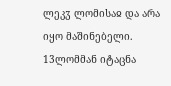ლეკჳ ლომისაჲ და არა იყო მაშინებელი.
13ლომმან იტაცნა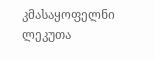კმასაყოფელნი ლეკუთა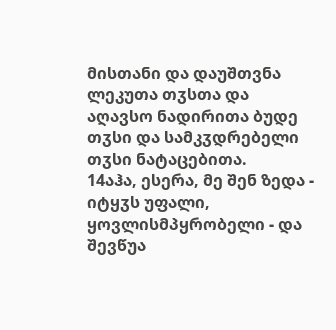მისთანი და დაუშთვნა ლეკუთა თჳსთა და აღავსო ნადირითა ბუდე თჳსი და სამკჳდრებელი თჳსი ნატაცებითა.
14აჰა, ესერა, მე შენ ზედა - იტყჳს უფალი, ყოვლისმპყრობელი - და შევწუა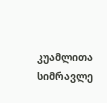კუამლითა სიმრავლე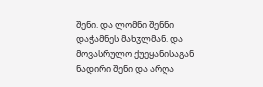შენი. და ლომნი შენნი დაჭამნეს მახჳლმან. და მოვასრულო ქუეყანისაგან ნადირი შენი და არღა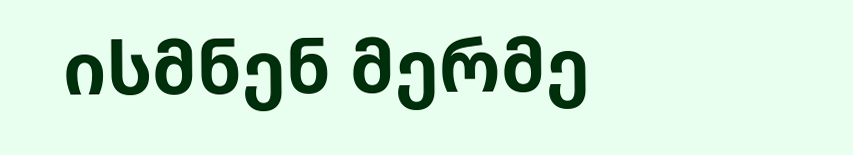ისმნენ მერმე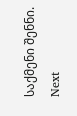საქმენი შენნი.
Next